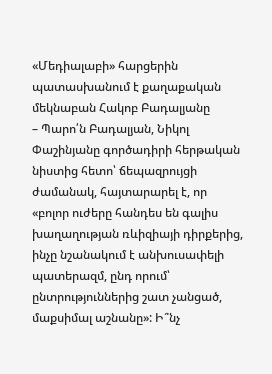«Մեդիալաբի» հարցերին պատասխանում է քաղաքական մեկնաբան Հակոբ Բադալյանը
– Պարո՛ն Բադալյան, Նիկոլ Փաշինյանը գործադիրի հերթական նիստից հետո՝ ճեպազրույցի ժամանակ, հայտարարել է, որ «բոլոր ուժերը հանդես են գալիս խաղաղության ռևիզիայի դիրքերից, ինչը նշանակում է անխուսափելի պատերազմ, ընդ որում՝ ընտրություններից շատ չանցած, մաքսիմալ աշնանը»: Ի՞նչ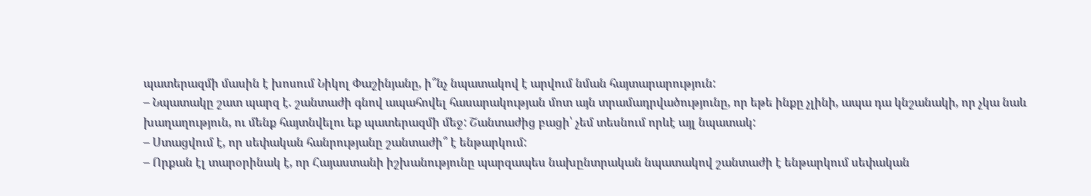պատերազմի մասին է խոսում Նիկոլ Փաշինյանը, ի՞նչ նպատակով է արվում նման հայտարարություն:
– Նպատակը շատ պարզ է. շանտաժի գնով ապահովել հասարակության մոտ այն տրամադրվածությունը, որ եթե ինքը չլինի, ապա դա կնշանակի, որ չկա նաև խաղաղություն, ու մենք հայտնվելու եք պատերազմի մեջ: Շանտաժից բացի՝ չեմ տեսնում որևէ այլ նպատակ:
– Ստացվում է, որ սեփական հանրությանը շանտաժի՞ է ենթարկում:
– Որքան էլ տարօրինակ է, որ Հայաստանի իշխանությունը պարզապես նախընտրական նպատակով շանտաժի է ենթարկում սեփական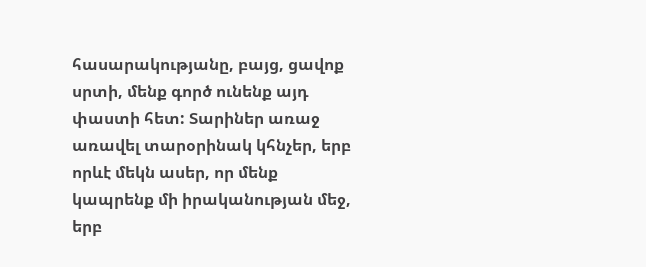հասարակությանը, բայց, ցավոք սրտի, մենք գործ ունենք այդ փաստի հետ: Տարիներ առաջ առավել տարօրինակ կհնչեր, երբ որևէ մեկն ասեր, որ մենք կապրենք մի իրականության մեջ, երբ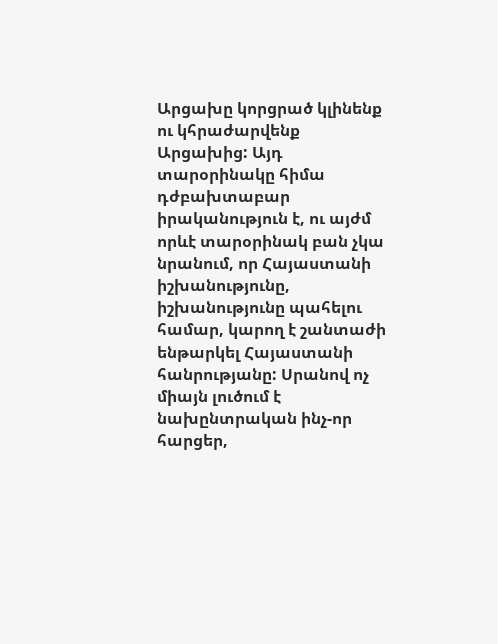Արցախը կորցրած կլինենք ու կհրաժարվենք Արցախից: Այդ տարօրինակը հիմա դժբախտաբար իրականություն է, ու այժմ որևէ տարօրինակ բան չկա նրանում, որ Հայաստանի իշխանությունը, իշխանությունը պահելու համար, կարող է շանտաժի ենթարկել Հայաստանի հանրությանը: Սրանով ոչ միայն լուծում է նախընտրական ինչ-որ հարցեր,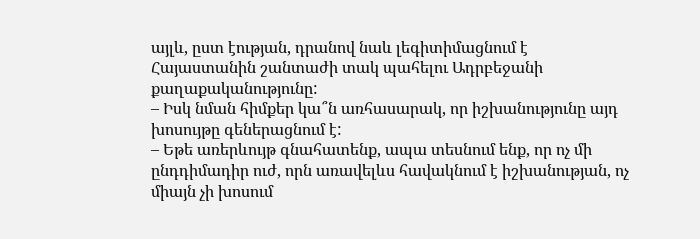այլև, ըստ էության, դրանով նաև լեգիտիմացնում է Հայաստանին շանտաժի տակ պահելու Ադրբեջանի քաղաքականությունը:
– Իսկ նման հիմքեր կա՞ն առհասարակ, որ իշխանությունը այդ խոսույթը գեներացնում է:
– Եթե առերևույթ գնահատենք, ապա տեսնում ենք, որ ոչ մի ընդդիմադիր ուժ, որն առավելևս հավակնում է իշխանության, ոչ միայն չի խոսում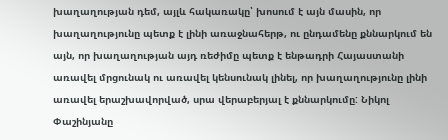խաղաղության դեմ, այլև հակառակը՝ խոսում է այն մասին, որ խաղաղությունը պետք է լինի առաջնահերթ, ու ընդամենը քննարկում են այն, որ խաղաղության այդ ռեժիմը պետք է ենթադրի Հայաստանի առավել մրցունակ ու առավել կենսունակ լինել, որ խաղաղությունը լինի առավել երաշխավորված, սրա վերաբերյալ է քննարկումը: Նիկոլ Փաշինյանը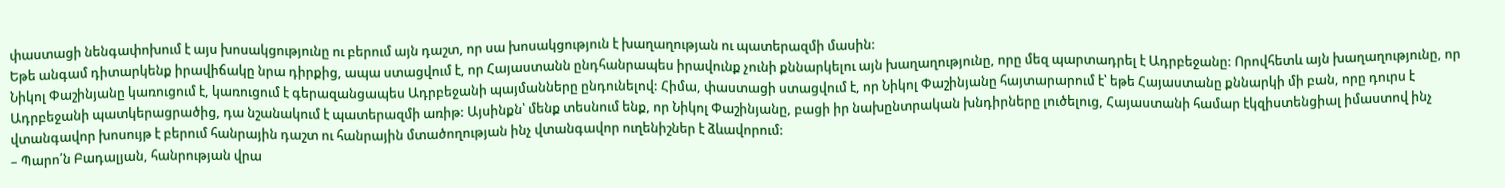փաստացի նենգափոխում է այս խոսակցությունը ու բերում այն դաշտ, որ սա խոսակցություն է խաղաղության ու պատերազմի մասին:
Եթե անգամ դիտարկենք իրավիճակը նրա դիրքից, ապա ստացվում է, որ Հայաստանն ընդհանրապես իրավունք չունի քննարկելու այն խաղաղությունը, որը մեզ պարտադրել է Ադրբեջանը: Որովհետև այն խաղաղությունը, որ Նիկոլ Փաշինյանը կառուցում է, կառուցում է գերազանցապես Ադրբեջանի պայմանները ընդունելով: Հիմա, փաստացի ստացվում է, որ Նիկոլ Փաշինյանը հայտարարում է՝ եթե Հայաստանը քննարկի մի բան, որը դուրս է Ադրբեջանի պատկերացրածից, դա նշանակում է պատերազմի առիթ: Այսինքն՝ մենք տեսնում ենք, որ Նիկոլ Փաշինյանը, բացի իր նախընտրական խնդիրները լուծելուց, Հայաստանի համար էկզիստենցիալ իմաստով ինչ վտանգավոր խոսույթ է բերում հանրային դաշտ ու հանրային մտածողության ինչ վտանգավոր ուղենիշներ է ձևավորում:
– Պարո՛ն Բադալյան, հանրության վրա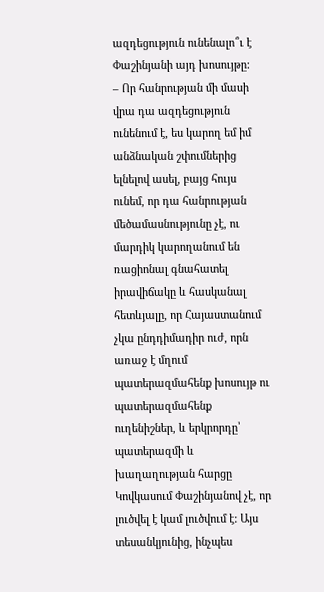ազդեցություն ունենալո՞ւ է Փաշինյանի այդ խոսույթը:
– Որ հանրության մի մասի վրա դա ազդեցություն ունենում է, ես կարող եմ իմ անձնական շփումներից ելնելով ասել, բայց հույս ունեմ, որ դա հանրության մեծամասնությունը չէ, ու մարդիկ կարողանում են ռացիոնալ գնահատել իրավիճակը և հասկանալ հետևյալը, որ Հայաստանում չկա ընդդիմադիր ուժ, որն առաջ է մղում պատերազմահենք խոսույթ ու պատերազմահենք ուղենիշներ, և երկրորդը՝ պատերազմի և խաղաղության հարցը Կովկասում Փաշինյանով չէ, որ լուծվել է կամ լուծվում է: Այս տեսանկյունից, ինչպես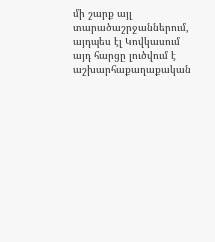մի շարք այլ տարածաշրջաններում, այդպես էլ Կովկասում այդ հարցը լուծվում է աշխարհաքաղաքական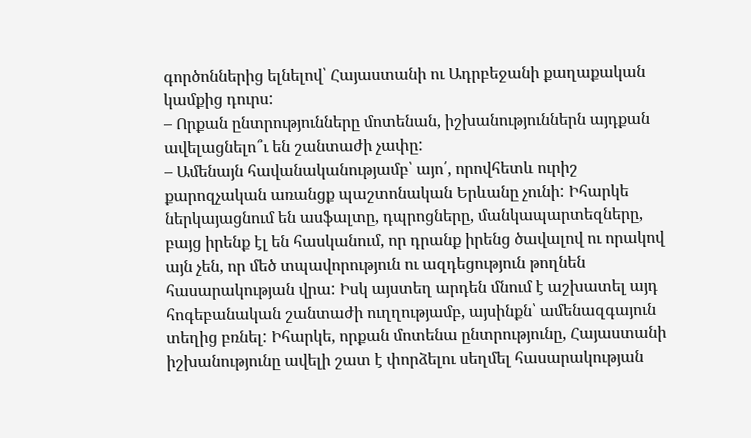գործոններից ելնելով՝ Հայաստանի ու Ադրբեջանի քաղաքական կամքից դուրս:
– Որքան ընտրությունները մոտենան, իշխանություններն այդքան ավելացնելո՞ւ են շանտաժի չափը:
– Ամենայն հավանականությամբ՝ այո՛, որովհետև ուրիշ քարոզչական առանցք պաշտոնական Երևանը չունի: Իհարկե ներկայացնում են ասֆալտը, դպրոցները, մանկապարտեզները, բայց իրենք էլ են հասկանում, որ դրանք իրենց ծավալով ու որակով այն չեն, որ մեծ տպավորություն ու ազդեցություն թողնեն հասարակության վրա: Իսկ այստեղ արդեն մնում է աշխատել այդ հոգեբանական շանտաժի ուղղությամբ, այսինքն՝ ամենազգայուն տեղից բռնել: Իհարկե, որքան մոտենա ընտրությունը, Հայաստանի իշխանությունը ավելի շատ է փորձելու սեղմել հասարակության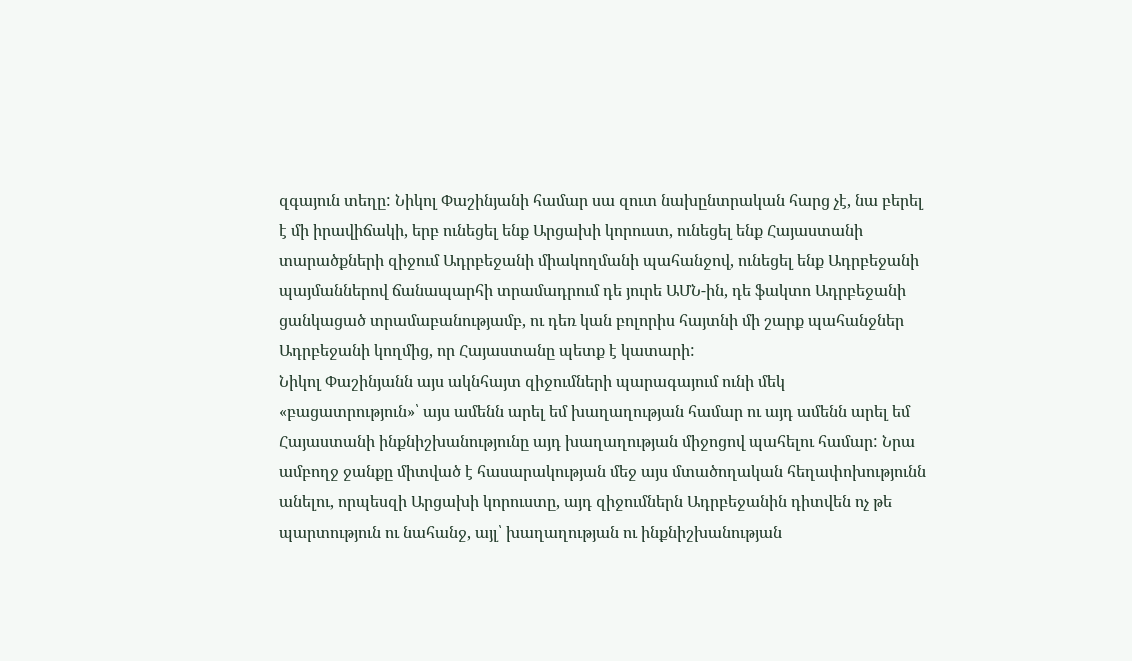զգայուն տեղը: Նիկոլ Փաշինյանի համար սա զուտ նախընտրական հարց չէ, նա բերել է մի իրավիճակի, երբ ունեցել ենք Արցախի կորուստ, ունեցել ենք Հայաստանի տարածքների զիջում Ադրբեջանի միակողմանի պահանջով, ունեցել ենք Ադրբեջանի պայմաններով ճանապարհի տրամադրում դե յուրե ԱՄՆ-ին, դե ֆակտո Ադրբեջանի ցանկացած տրամաբանությամբ, ու դեռ կան բոլորիս հայտնի մի շարք պահանջներ Ադրբեջանի կողմից, որ Հայաստանը պետք է կատարի:
Նիկոլ Փաշինյանն այս ակնհայտ զիջումների պարագայում ունի մեկ «բացատրություն»՝ այս ամենն արել եմ խաղաղության համար ու այդ ամենն արել եմ Հայաստանի ինքնիշխանությունը այդ խաղաղության միջոցով պահելու համար: Նրա ամբողջ ջանքը միտված է հասարակության մեջ այս մտածողական հեղափոխությունն անելու, որպեսզի Արցախի կորուստը, այդ զիջումներն Ադրբեջանին դիտվեն ոչ թե պարտություն ու նահանջ, այլ՝ խաղաղության ու ինքնիշխանության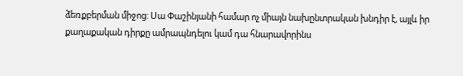ձեռքբերման միջոց: Սա Փաշինյանի համար ոչ միայն նախընտրական խնդիր է, այլև իր քաղաքական դիրքը ամրապնդելու կամ դա հնարավորինս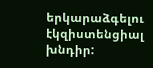երկարաձգելու էկզիստենցիալ խնդիր: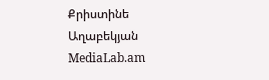Քրիստինե Աղաբեկյան
MediaLab.am